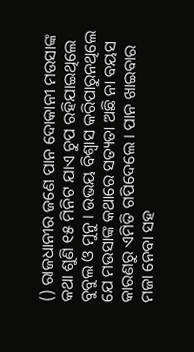() ରାଜଧାନୀର ଜଣେ ପାନ ଦୋକାନୀ ମଉସାଙ୍କ କଥା ଶୁଣି ୧୫ ମିନିଟ ଯାଏ ଚୁପ ରହିଯାଇଥିଲେ ବୁବୁଲ ଓ ମୁନୁ । ଉଭୟ ବିଶ୍ବାସ କରିପାରୁନଥିଲେ ଯେ ମଉସାଙ୍କ କଥାରେ ସତ୍ୟତା ଅଛି ନା ବୟସ କାରଣରୁ ଏମିତି ଗପିଦେଲେ । ପାନ ଖାଇବାର ମଜା ନେବା ସହ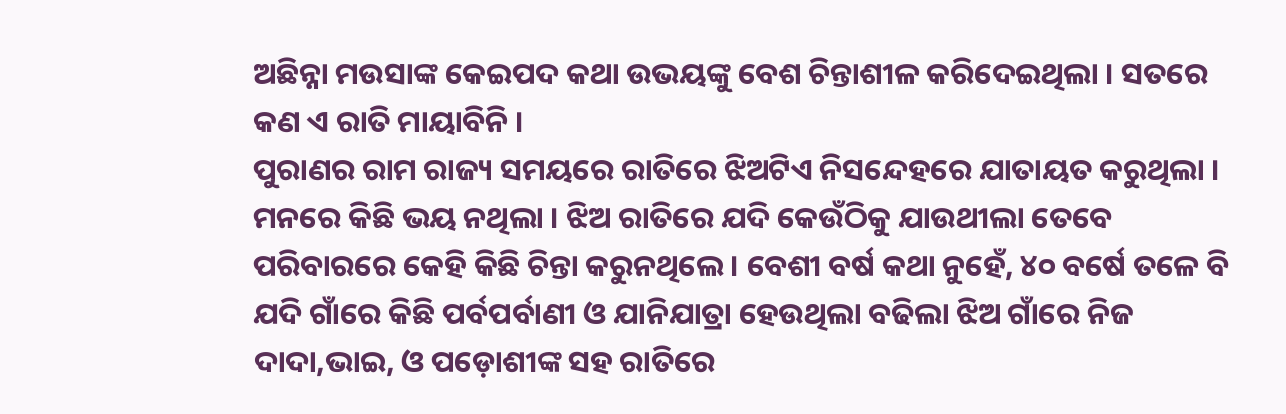ଅଛିନ୍ନା ମଉସାଙ୍କ କେଇପଦ କଥା ଉଭୟଙ୍କୁ ବେଶ ଚିନ୍ତାଶୀଳ କରିଦେଇଥିଲା । ସତରେ କଣ ଏ ରାତି ମାୟାବିନି ।
ପୁରାଣର ରାମ ରାଜ୍ୟ ସମୟରେ ରାତିରେ ଝିଅଟିଏ ନିସନ୍ଦେହରେ ଯାତାୟତ କରୁଥିଲା । ମନରେ କିଛି ଭୟ ନଥିଲା । ଝିଅ ରାତିରେ ଯଦି କେଉଁଠିକୁ ଯାଉଥୀଲା ତେବେ ପରିବାରରେ କେହି କିଛି ଚିନ୍ତା କରୁନଥିଲେ । ବେଶୀ ବର୍ଷ କଥା ନୁହେଁ, ୪୦ ବର୍ଷେ ତଳେ ବି ଯଦି ଗାଁରେ କିଛି ପର୍ବପର୍ବାଣୀ ଓ ଯାନିଯାତ୍ରା ହେଉଥିଲା ବଢିଲା ଝିଅ ଗାଁରେ ନିଜ ଦାଦା,ଭାଇ, ଓ ପଡ଼ୋଶୀଙ୍କ ସହ ରାତିରେ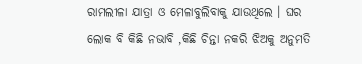ରାମଲୀଳା ଯାତ୍ରା ଓ ମେଳାବୁଲିବାକୁ ଯାଉଥିଲେ । ଘର ଲୋକ ବି କିଛି ନଭାବି ,କିଛି ଚିନ୍ତା ନକରି ଝିଅକୁ ଅନୁମତି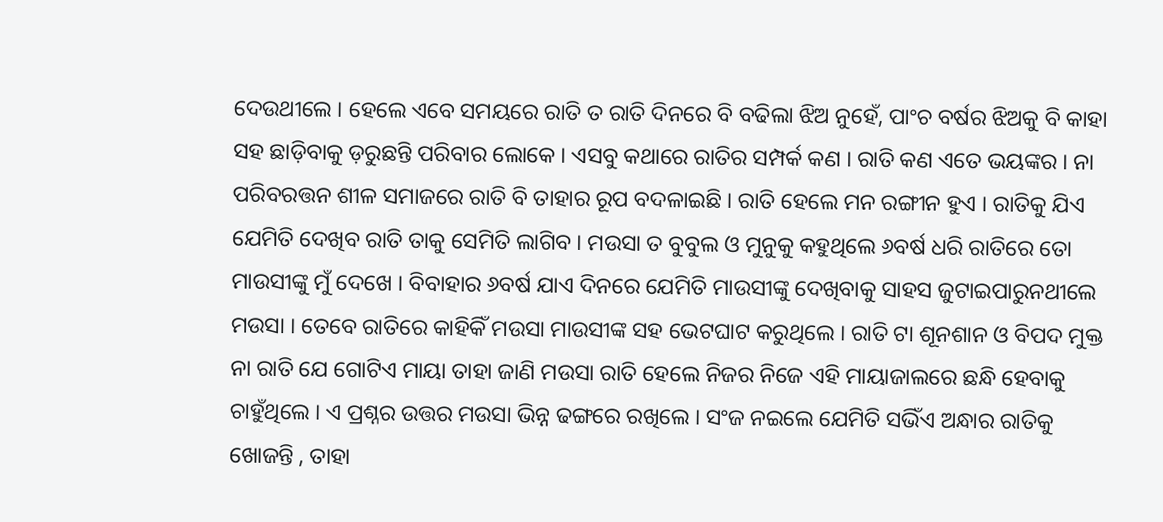ଦେଉଥୀଲେ । ହେଲେ ଏବେ ସମୟରେ ରାତି ତ ରାତି ଦିନରେ ବି ବଢିଲା ଝିଅ ନୁହେଁ, ପାଂଚ ବର୍ଷର ଝିଅକୁ ବି କାହା ସହ ଛାଡ଼ିବାକୁ ଡ଼ରୁଛନ୍ତି ପରିବାର ଲୋକେ । ଏସବୁ କଥାରେ ରାତିର ସମ୍ପର୍କ କଣ । ରାତି କଣ ଏତେ ଭୟଙ୍କର । ନା ପରିବରତ୍ତନ ଶୀଳ ସମାଜରେ ରାତି ବି ତାହାର ରୂପ ବଦଳାଇଛି । ରାତି ହେଲେ ମନ ରଙ୍ଗୀନ ହୁଏ । ରାତିକୁ ଯିଏ ଯେମିତି ଦେଖିବ ରାତି ତାକୁ ସେମିତି ଲାଗିବ । ମଉସା ତ ବୁବୁଲ ଓ ମୁନୁକୁ କହୁଥିଲେ ୬ବର୍ଷ ଧରି ରାତିରେ ତୋ ମାଉସୀଙ୍କୁ ମୁଁ ଦେଖେ । ବିବାହାର ୬ବର୍ଷ ଯାଏ ଦିନରେ ଯେମିତି ମାଉସୀଙ୍କୁ ଦେଖିବାକୁ ସାହସ ଜୁଟାଇପାରୁନଥୀଲେ ମଉସା । ତେବେ ରାତିରେ କାହିକିଁ ମଉସା ମାଉସୀଙ୍କ ସହ ଭେଟଘାଟ କରୁଥିଲେ । ରାତି ଟା ଶୂନଶାନ ଓ ବିପଦ ମୁକ୍ତ ନା ରାତି ଯେ ଗୋଟିଏ ମାୟା ତାହା ଜାଣି ମଉସା ରାତି ହେଲେ ନିଜର ନିଜେ ଏହି ମାୟାଜାଲରେ ଛନ୍ଧି ହେବାକୁ ଚାହୁଁଥିଲେ । ଏ ପ୍ରଶ୍ନର ଉତ୍ତର ମଉସା ଭିନ୍ନ ଢଙ୍ଗରେ ରଖିଲେ । ସଂଜ ନଇଲେ ଯେମିତି ସଭିଁଏ ଅନ୍ଧାର ରାତିକୁ ଖୋଜନ୍ତି , ତାହା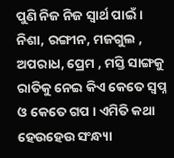ପୁଣି ନିଜ ନିଜ ସ୍ବାର୍ଥ ପାଇଁ । ନିଶା, ରଙ୍ଗୀନ, ମଜଗୁଲ , ଅପରାଧ, ପ୍ରେମ , ମସ୍ତି ସାଙ୍ଗକୁ ରାତିକୁ ନେଇ କିଏ କେତେ ସ୍ବପ୍ନ ଓ କେତେ ଗପ । ଏମିତି କଥା ହେଉହେଉ ସଂନ୍ଧ୍ୟା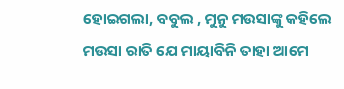ହୋଇଗଲା, ବବୁଲ , ମୁନୁ ମଉସାଙ୍କୁ କହିଲେ ମଉସା ରାତି ଯେ ମାୟାବିନି ତାହା ଆମେ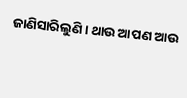ଜାଣିସାରିଲୁଣି । ଥାଉ ଆପଣ ଆଉ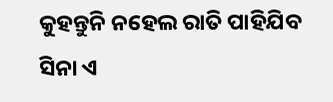କୁହନ୍ତୁନି ନହେଲ ରାତି ପାହିଯିବ ସିନା ଏ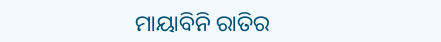ମାୟାବିନି ରାତିର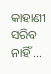କାହାଣୀ ସରିବ ନାହିଁ …